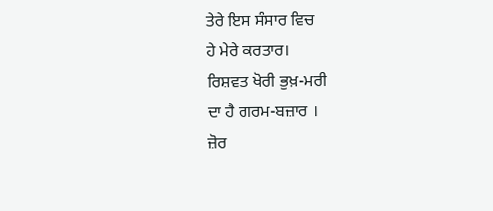ਤੇਰੇ ਇਸ ਸੰਸਾਰ ਵਿਚ
ਹੇ ਮੇਰੇ ਕਰਤਾਰ।
ਰਿਸ਼ਵਤ ਖੋਰੀ ਭੁਖ਼-ਮਰੀ
ਦਾ ਹੈ ਗਰਮ-ਬਜ਼ਾਰ ।
ਜ਼ੋਰ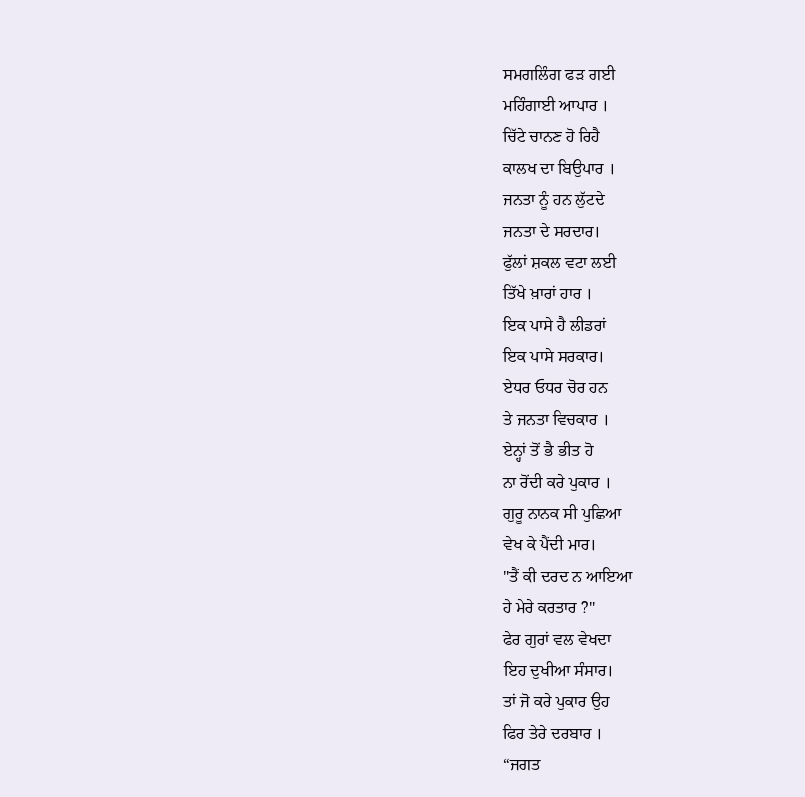ਸਮਗਲਿੰਗ ਫੜ ਗਈ
ਮਹਿੰਗਾਈ ਆਪਾਰ ।
ਚਿੱਟੇ ਚਾਨਣ ਹੋ ਰਿਹੈ
ਕਾਲਖ ਦਾ ਬਿਉਪਾਰ ।
ਜਨਤਾ ਨੂੰ ਹਨ ਲੁੱਟਦੇ
ਜਨਤਾ ਦੇ ਸਰਦਾਰ।
ਫੁੱਲਾਂ ਸ਼ਕਲ ਵਟਾ ਲਈ
ਤਿੱਖੇ ਖ਼ਾਰਾਂ ਹਾਰ ।
ਇਕ ਪਾਸੇ ਹੈ ਲੀਡਰਾਂ
ਇਕ ਪਾਸੇ ਸਰਕਾਰ।
ਏਧਰ ਓਧਰ ਚੋਰ ਹਨ
ਤੇ ਜਨਤਾ ਵਿਚਕਾਰ ।
ਏਨ੍ਹਾਂ ਤੋਂ ਭੈ ਭੀਤ ਹੋ
ਨਾ ਰੋਂਦੀ ਕਰੇ ਪੁਕਾਰ ।
ਗੁਰੂ ਨਾਨਕ ਸੀ ਪੁਛਿਆ
ਵੇਖ ਕੇ ਪੈਂਦੀ ਮਾਰ।
"ਤੈਂ ਕੀ ਦਰਦ ਨ ਆਇਆ
ਹੇ ਮੇਰੇ ਕਰਤਾਰ ?"
ਫੇਰ ਗੁਰਾਂ ਵਲ ਵੇਖਦਾ
ਇਹ ਦੁਖੀਆ ਸੰਸਾਰ।
ਤਾਂ ਜੋ ਕਰੇ ਪੁਕਾਰ ਉਹ
ਫਿਰ ਤੇਰੇ ਦਰਬਾਰ ।
“ਜਗਤ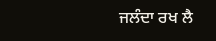ਜਲੰਦਾ ਰਖ ਲੈ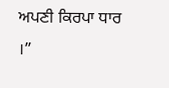ਅਪਣੀ ਕਿਰਪਾ ਧਾਰ ।”